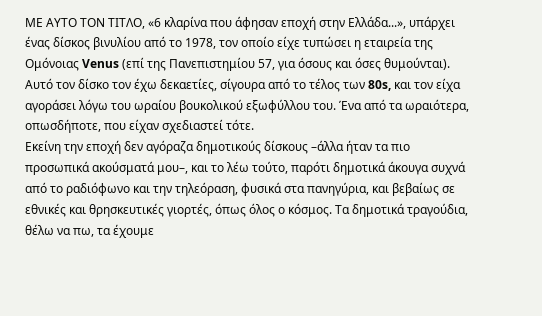ΜΕ ΑΥΤΟ ΤΟΝ ΤΙΤΛΟ, «6 κλαρίνα που άφησαν εποχή στην Ελλάδα...», υπάρχει ένας δίσκος βινυλίου από το 1978, τον οποίο είχε τυπώσει η εταιρεία της Ομόνοιας Venus (επί της Πανεπιστημίου 57, για όσους και όσες θυμούνται). Αυτό τον δίσκο τον έχω δεκαετίες, σίγουρα από το τέλος των 80s, και τον είχα αγοράσει λόγω του ωραίου βουκολικού εξωφύλλου του. Ένα από τα ωραιότερα, οπωσδήποτε, που είχαν σχεδιαστεί τότε.
Εκείνη την εποχή δεν αγόραζα δημοτικούς δίσκους –άλλα ήταν τα πιο προσωπικά ακούσματά μου–, και το λέω τούτο, παρότι δημοτικά άκουγα συχνά από το ραδιόφωνο και την τηλεόραση, φυσικά στα πανηγύρια, και βεβαίως σε εθνικές και θρησκευτικές γιορτές, όπως όλος ο κόσμος. Τα δημοτικά τραγούδια, θέλω να πω, τα έχουμε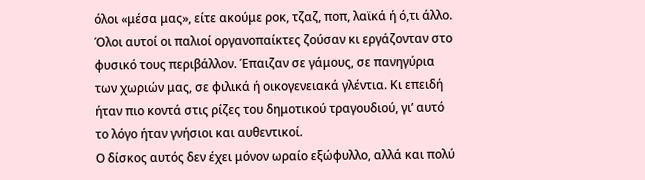όλοι «μέσα μας», είτε ακούμε ροκ, τζαζ, ποπ, λαϊκά ή ό,τι άλλο.
Όλοι αυτοί οι παλιοί οργανοπαίκτες ζούσαν κι εργάζονταν στο φυσικό τους περιβάλλον. Έπαιζαν σε γάμους, σε πανηγύρια των χωριών μας, σε φιλικά ή οικογενειακά γλέντια. Κι επειδή ήταν πιο κοντά στις ρίζες του δημοτικού τραγουδιού, γι’ αυτό το λόγο ήταν γνήσιοι και αυθεντικοί.
Ο δίσκος αυτός δεν έχει μόνον ωραίο εξώφυλλο, αλλά και πολύ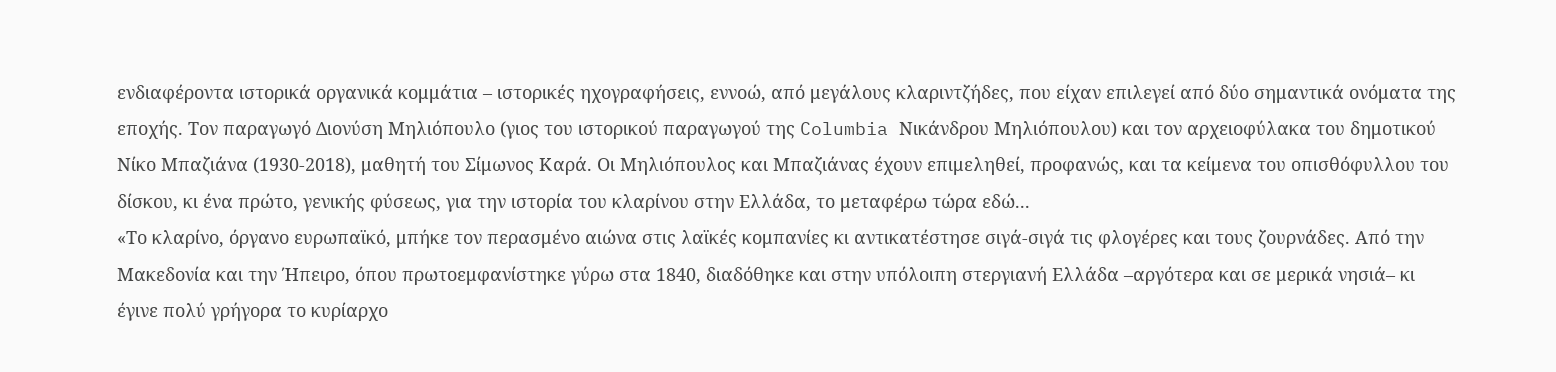ενδιαφέροντα ιστορικά οργανικά κομμάτια – ιστορικές ηχογραφήσεις, εννοώ, από μεγάλους κλαριντζήδες, που είχαν επιλεγεί από δύο σημαντικά ονόματα της εποχής. Τον παραγωγό Διονύση Μηλιόπουλο (γιος του ιστορικού παραγωγού της Columbia Νικάνδρου Μηλιόπουλου) και τον αρχειοφύλακα του δημοτικού Νίκο Μπαζιάνα (1930-2018), μαθητή του Σίμωνος Καρά. Οι Μηλιόπουλος και Μπαζιάνας έχουν επιμεληθεί, προφανώς, και τα κείμενα του οπισθόφυλλου του δίσκου, κι ένα πρώτο, γενικής φύσεως, για την ιστορία του κλαρίνου στην Ελλάδα, το μεταφέρω τώρα εδώ...
«Το κλαρίνο, όργανο ευρωπαϊκό, μπήκε τον περασμένο αιώνα στις λαϊκές κομπανίες κι αντικατέστησε σιγά-σιγά τις φλογέρες και τους ζουρνάδες. Από την Μακεδονία και την Ήπειρο, όπου πρωτοεμφανίστηκε γύρω στα 1840, διαδόθηκε και στην υπόλοιπη στεργιανή Ελλάδα –αργότερα και σε μερικά νησιά– κι έγινε πολύ γρήγορα το κυρίαρχο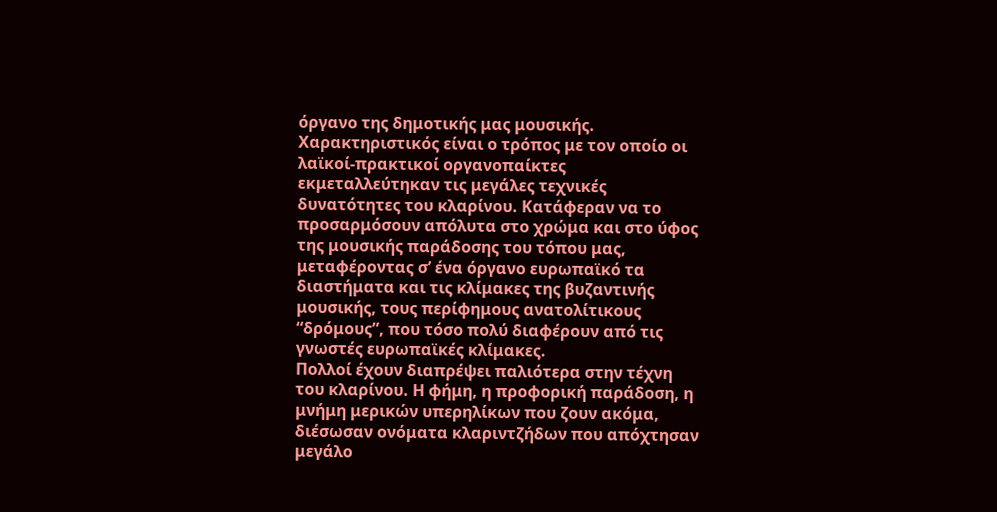όργανο της δημοτικής μας μουσικής. Χαρακτηριστικός είναι ο τρόπος με τον οποίο οι λαϊκοί-πρακτικοί οργανοπαίκτες εκμεταλλεύτηκαν τις μεγάλες τεχνικές δυνατότητες του κλαρίνου. Κατάφεραν να το προσαρμόσουν απόλυτα στο χρώμα και στο ύφος της μουσικής παράδοσης του τόπου μας, μεταφέροντας σ’ ένα όργανο ευρωπαϊκό τα διαστήματα και τις κλίμακες της βυζαντινής μουσικής, τους περίφημους ανατολίτικους “δρόμους”, που τόσο πολύ διαφέρουν από τις γνωστές ευρωπαϊκές κλίμακες.
Πολλοί έχουν διαπρέψει παλιότερα στην τέχνη του κλαρίνου. Η φήμη, η προφορική παράδοση, η μνήμη μερικών υπερηλίκων που ζουν ακόμα, διέσωσαν ονόματα κλαριντζήδων που απόχτησαν μεγάλο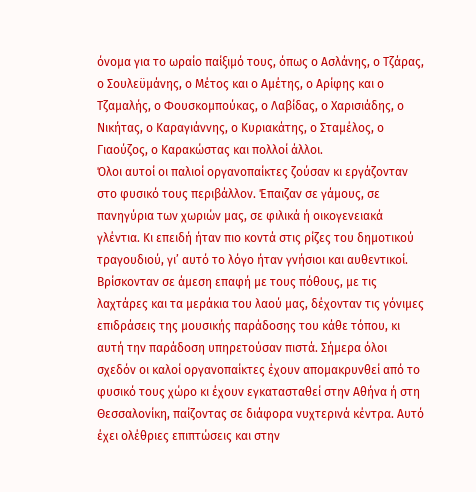όνομα για το ωραίο παίξιμό τους, όπως ο Ασλάνης, ο Τζάρας, ο Σουλεϋμάνης, ο Μέτος και ο Αμέτης, ο Αρίφης και ο Τζαμαλής, ο Φουσκομπούκας, ο Λαβίδας, ο Χαρισιάδης, ο Νικήτας, ο Καραγιάννης, ο Κυριακάτης, ο Σταμέλος, ο Γιαούζος, ο Καρακώστας και πολλοί άλλοι.
Όλοι αυτοί οι παλιοί οργανοπαίκτες ζούσαν κι εργάζονταν στο φυσικό τους περιβάλλον. Έπαιζαν σε γάμους, σε πανηγύρια των χωριών μας, σε φιλικά ή οικογενειακά γλέντια. Κι επειδή ήταν πιο κοντά στις ρίζες του δημοτικού τραγουδιού, γι’ αυτό το λόγο ήταν γνήσιοι και αυθεντικοί. Βρίσκονταν σε άμεση επαφή με τους πόθους, με τις λαχτάρες και τα μεράκια του λαού μας, δέχονταν τις γόνιμες επιδράσεις της μουσικής παράδοσης του κάθε τόπου, κι αυτή την παράδοση υπηρετούσαν πιστά. Σήμερα όλοι σχεδόν οι καλοί οργανοπαίκτες έχουν απομακρυνθεί από το φυσικό τους χώρο κι έχουν εγκατασταθεί στην Αθήνα ή στη Θεσσαλονίκη, παίζοντας σε διάφορα νυχτερινά κέντρα. Αυτό έχει ολέθριες επιπτώσεις και στην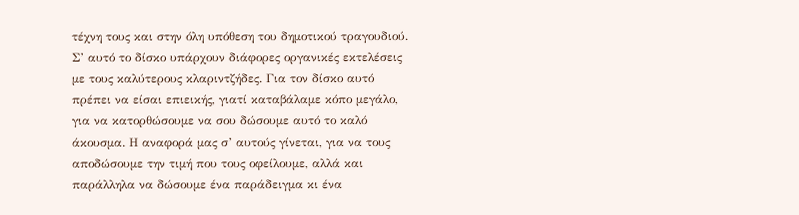τέχνη τους και στην όλη υπόθεση του δημοτικού τραγουδιού.
Σ’ αυτό το δίσκο υπάρχουν διάφορες οργανικές εκτελέσεις με τους καλύτερους κλαριντζήδες. Για τον δίσκο αυτό πρέπει να είσαι επιεικής, γιατί καταβάλαμε κόπο μεγάλο, για να κατορθώσουμε να σου δώσουμε αυτό το καλό άκουσμα. Η αναφορά μας σ’ αυτούς γίνεται, για να τους αποδώσουμε την τιμή που τους οφείλουμε, αλλά και παράλληλα να δώσουμε ένα παράδειγμα κι ένα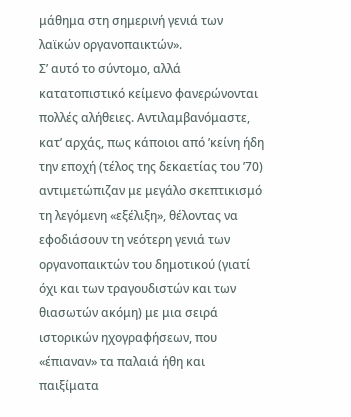μάθημα στη σημερινή γενιά των λαϊκών οργανοπαικτών».
Σ’ αυτό το σύντομο, αλλά κατατοπιστικό κείμενο φανερώνονται πολλές αλήθειες. Αντιλαμβανόμαστε, κατ’ αρχάς, πως κάποιοι από ’κείνη ήδη την εποχή (τέλος της δεκαετίας του ’70) αντιμετώπιζαν με μεγάλο σκεπτικισμό τη λεγόμενη «εξέλιξη», θέλοντας να εφοδιάσουν τη νεότερη γενιά των οργανοπαικτών του δημοτικού (γιατί όχι και των τραγουδιστών και των θιασωτών ακόμη) με μια σειρά ιστορικών ηχογραφήσεων, που «έπιαναν» τα παλαιά ήθη και παιξίματα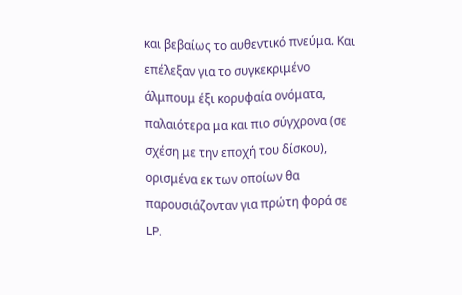και βεβαίως το αυθεντικό πνεύμα. Και επέλεξαν για το συγκεκριμένο άλμπουμ έξι κορυφαία ονόματα, παλαιότερα μα και πιο σύγχρονα (σε σχέση με την εποχή του δίσκου), ορισμένα εκ των οποίων θα παρουσιάζονταν για πρώτη φορά σε LP.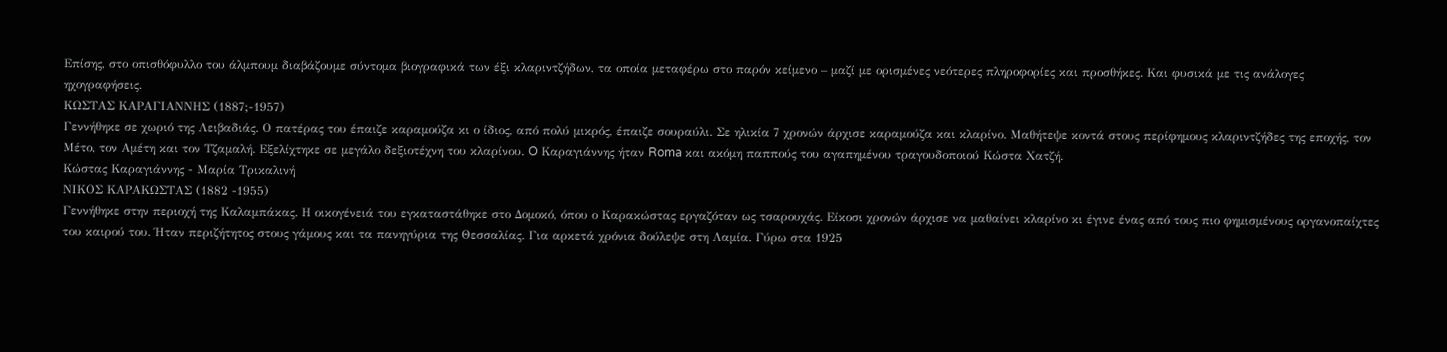Επίσης, στο οπισθόφυλλο του άλμπουμ διαβάζουμε σύντομα βιογραφικά των έξι κλαριντζήδων, τα οποία μεταφέρω στο παρόν κείμενο – μαζί με ορισμένες νεότερες πληροφορίες και προσθήκες. Και φυσικά με τις ανάλογες ηχογραφήσεις.
ΚΩΣΤΑΣ ΚΑΡΑΓΙΑΝΝΗΣ (1887;-1957)
Γεννήθηκε σε χωριό της Λειβαδιάς. Ο πατέρας του έπαιζε καραμούζα κι ο ίδιος, από πολύ μικρός, έπαιζε σουραύλι. Σε ηλικία 7 χρονών άρχισε καραμούζα και κλαρίνο. Μαθήτεψε κοντά στους περίφημους κλαριντζήδες της εποχής, τον Μέτο, τον Αμέτη και τον Τζαμαλή. Εξελίχτηκε σε μεγάλο δεξιοτέχνη του κλαρίνου. O Καραγιάννης ήταν Roma και ακόμη παππούς του αγαπημένου τραγουδοποιού Κώστα Χατζή.
Κώστας Καραγιάννης - Μαρία Τρικαλινή
ΝΙΚΟΣ ΚΑΡΑΚΩΣΤΑΣ (1882 -1955)
Γεννήθηκε στην περιοχή της Καλαμπάκας. Η οικογένειά του εγκαταστάθηκε στο Δομοκό, όπου ο Καρακώστας εργαζόταν ως τσαρουχάς. Είκοσι χρονών άρχισε να μαθαίνει κλαρίνο κι έγινε ένας από τους πιο φημισμένους οργανοπαίχτες του καιρού του. Ήταν περιζήτητος στους γάμους και τα πανηγύρια της Θεσσαλίας. Για αρκετά χρόνια δούλεψε στη Λαμία. Γύρω στα 1925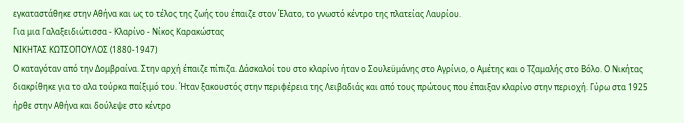εγκαταστάθηκε στην Αθήνα και ως το τέλος της ζωής του έπαιζε στον Έλατο, το γνωστό κέντρο της πλατείας Λαυρίου.
Για μια Γαλαξειδιώτισσα - Κλαρίνο - Νίκος Καρακώστας
ΝΙΚΗΤΑΣ ΚΩΤΣΟΠΟΥΛΟΣ (1880-1947)
Ο καταγόταν από την Δομβραίνα. Στην αρχή έπαιζε πίπιζα. Δάσκαλοί του στο κλαρίνο ήταν ο Σουλεϋμάνης στο Αγρίνιο, ο Αμέτης και ο Τζαμαλής στο Βόλο. Ο Νικήτας διακρίθηκε για το αλα τούρκα παίξιμό του. Ήταν ξακουστός στην περιφέρεια της Λειβαδιάς και από τους πρώτους που έπαιξαν κλαρίνο στην περιοχή. Γύρω στα 1925 ήρθε στην Αθήνα και δούλεψε στο κέντρο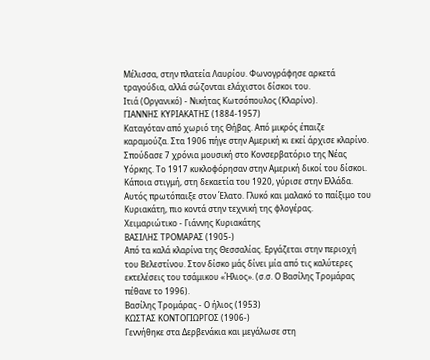Μέλισσα, στην πλατεία Λαυρίου. Φωνογράφησε αρκετά τραγούδια, αλλά σώζονται ελάχιστοι δίσκοι του.
Ιτιά (Οργανικό) - Νικήτας Κωτσόπουλος (Κλαρίνο).
ΓΙΑΝΝΗΣ ΚΥΡΙΑΚΑΤΗΣ (1884-1957)
Καταγόταν από χωριό της Θήβας. Από μικρός έπαιζε καραμούζα. Στα 1906 πήγε στην Αμερική κι εκεί άρχισε κλαρίνο. Σπούδασε 7 χρόνια μουσική στο Κονσερβατόριο της Νέας Υόρκης. Το 1917 κυκλοφόρησαν στην Αμερική δικοί του δίσκοι. Κάποια στιγμή, στη δεκαετία του 1920, γύρισε στην Ελλάδα. Αυτός πρωτόπαιξε στον Έλατο. Γλυκό και μαλακό το παίξιμο του Κυριακάτη, πιο κοντά στην τεχνική της φλογέρας.
Χειμαριώτικο - Γιάννης Κυριακάτης
ΒΑΣΙΛΗΣ ΤΡΟΜΑΡΑΣ (1905-)
Από τα καλά κλαρίνα της Θεσσαλίας. Εργάζεται στην περιοχή του Βελεστίνου. Στον δίσκο μάς δίνει μία από τις καλύτερες εκτελέσεις του τσάμικου «Ήλιος». (σ.σ. Ο Βασίλης Τρομάρας πέθανε το 1996).
Βασίλης Τρομάρας - Ο ήλιος (1953)
ΚΩΣΤΑΣ ΚΟΝΤΟΓΙΩΡΓΟΣ (1906-)
Γεννήθηκε στα Δερβενάκια και μεγάλωσε στη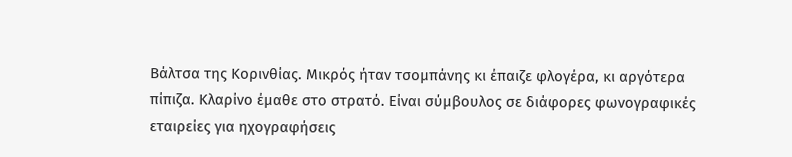Βάλτσα της Κορινθίας. Μικρός ήταν τσομπάνης κι έπαιζε φλογέρα, κι αργότερα πίπιζα. Κλαρίνο έμαθε στο στρατό. Είναι σύμβουλος σε διάφορες φωνογραφικές εταιρείες για ηχογραφήσεις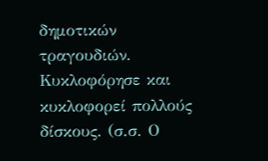δημοτικών τραγουδιών. Κυκλοφόρησε και κυκλοφορεί πολλούς δίσκους. (σ.σ. Ο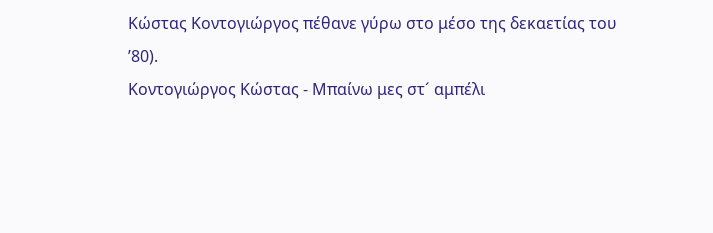Κώστας Κοντογιώργος πέθανε γύρω στο μέσο της δεκαετίας του ’80).
Κοντογιώργος Κώστας - Μπαίνω μες στ´ αμπέλι